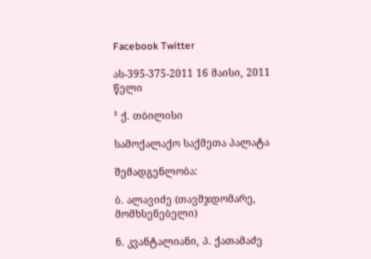Facebook Twitter

ას-395-375-2011 16 მაისი, 2011 წელი

¹ ქ. თბილისი

სამოქალაქო საქმეთა პალატა

შემადგენლობა:

ბ. ალავიძე (თავმჯდომარე, მომხსენებელი)

ნ. კვანტალიანი, პ. ქათამაძე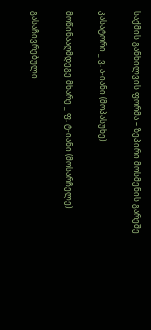საქმის განხილვის ფორმა – ზეპირი მოსმენის გარეშე

კასატორი _ ვ. ა-იანი (მოპასუხე)

მოწინააღმდეგე მხარე _ ფ. ტ-იანი (მოსარჩელე)

გასაჩივრებული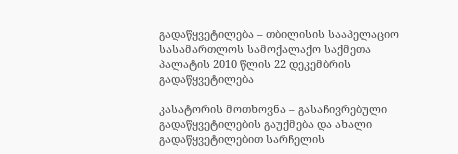გადაწყვეტილება – თბილისის სააპელაციო სასამართლოს სამოქალაქო საქმეთა პალატის 2010 წლის 22 დეკემბრის გადაწყვეტილება

კასატორის მოთხოვნა – გასაჩივრებული გადაწყვეტილების გაუქმება და ახალი გადაწყვეტილებით სარჩელის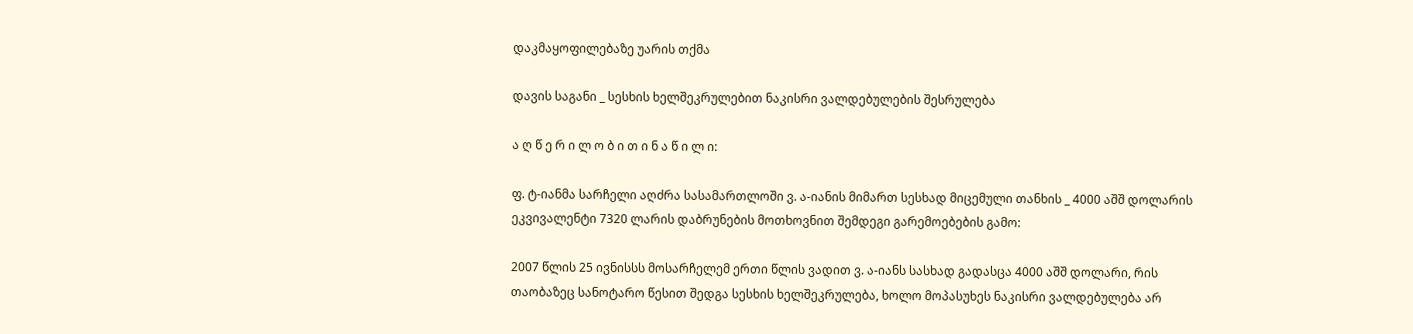დაკმაყოფილებაზე უარის თქმა

დავის საგანი _ სესხის ხელშეკრულებით ნაკისრი ვალდებულების შესრულება

ა ღ წ ე რ ი ლ ო ბ ი თ ი ნ ა წ ი ლ ი:

ფ. ტ-იანმა სარჩელი აღძრა სასამართლოში ვ. ა-იანის მიმართ სესხად მიცემული თანხის _ 4000 აშშ დოლარის ეკვივალენტი 7320 ლარის დაბრუნების მოთხოვნით შემდეგი გარემოებების გამო:

2007 წლის 25 ივნისსს მოსარჩელემ ერთი წლის ვადით ვ. ა-იანს სასხად გადასცა 4000 აშშ დოლარი, რის თაობაზეც სანოტარო წესით შედგა სესხის ხელშეკრულება, ხოლო მოპასუხეს ნაკისრი ვალდებულება არ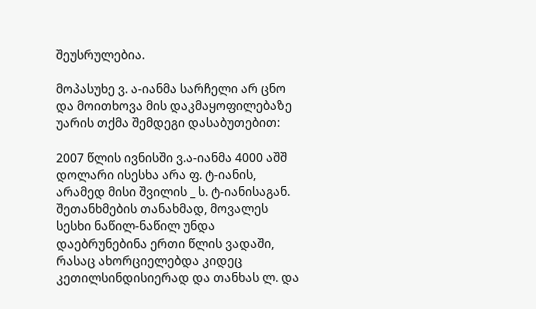შეუსრულებია.

მოპასუხე ვ. ა-იანმა სარჩელი არ ცნო და მოითხოვა მის დაკმაყოფილებაზე უარის თქმა შემდეგი დასაბუთებით:

2007 წლის ივნისში ვ.ა-იანმა 4000 აშშ დოლარი ისესხა არა ფ. ტ-იანის, არამედ მისი შვილის _ ს. ტ-იანისაგან. შეთანხმების თანახმად, მოვალეს სესხი ნაწილ-ნაწილ უნდა დაებრუნებინა ერთი წლის ვადაში, რასაც ახორციელებდა კიდეც კეთილსინდისიერად და თანხას ლ. და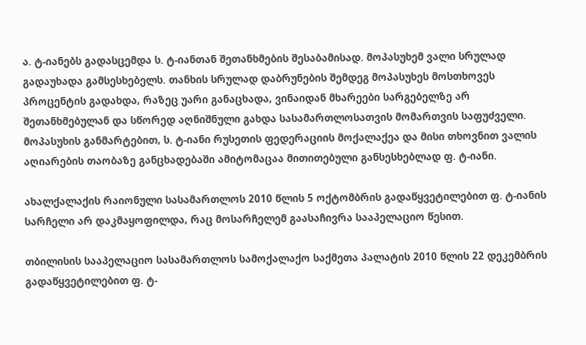ა. ტ-იანებს გადასცემდა ს. ტ-იანთან შეთანხმების შესაბამისად. მოპასუხემ ვალი სრულად გადაუხადა გამსესხებელს. თანხის სრულად დაბრუნების შემდეგ მოპასუხეს მოსთხოვეს პროცენტის გადახდა, რაზეც უარი განაცხადა, ვინაიდან მხარეები სარგებელზე არ შეთანხმებულან და სწორედ აღნიშნული გახდა სასამართლოსათვის მომართვის საფუძველი. მოპასუხის განმარტებით, ს. ტ-იანი რუსეთის ფედერაციის მოქალაქეა და მისი თხოვნით ვალის აღიარების თაობაზე განცხადებაში ამიტომაცაა მითითებული განსესხებლად ფ. ტ-იანი.

ახალქალაქის რაიონული სასამართლოს 2010 წლის 5 ოქტომბრის გადაწყვეტილებით ფ. ტ-იანის სარჩელი არ დაკმაყოფილდა, რაც მოსარჩელემ გაასაჩივრა სააპელაციო წესით.

თბილისის სააპელაციო სასამართლოს სამოქალაქო საქმეთა პალატის 2010 წლის 22 დეკემბრის გადაწყვეტილებით ფ. ტ-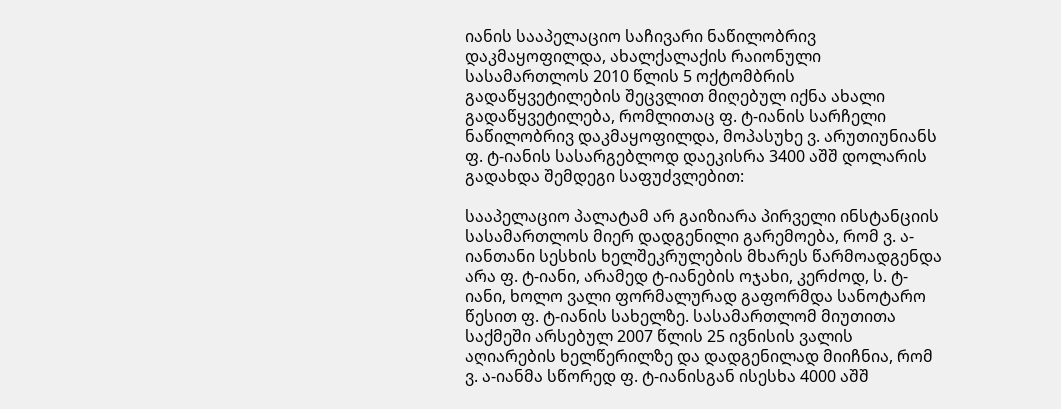იანის სააპელაციო საჩივარი ნაწილობრივ დაკმაყოფილდა, ახალქალაქის რაიონული სასამართლოს 2010 წლის 5 ოქტომბრის გადაწყვეტილების შეცვლით მიღებულ იქნა ახალი გადაწყვეტილება, რომლითაც ფ. ტ-იანის სარჩელი ნაწილობრივ დაკმაყოფილდა, მოპასუხე ვ. არუთიუნიანს ფ. ტ-იანის სასარგებლოდ დაეკისრა 3400 აშშ დოლარის გადახდა შემდეგი საფუძვლებით:

სააპელაციო პალატამ არ გაიზიარა პირველი ინსტანციის სასამართლოს მიერ დადგენილი გარემოება, რომ ვ. ა-იანთანი სესხის ხელშეკრულების მხარეს წარმოადგენდა არა ფ. ტ-იანი, არამედ ტ-იანების ოჯახი, კერძოდ, ს. ტ-იანი, ხოლო ვალი ფორმალურად გაფორმდა სანოტარო წესით ფ. ტ-იანის სახელზე. სასამართლომ მიუთითა საქმეში არსებულ 2007 წლის 25 ივნისის ვალის აღიარების ხელწერილზე და დადგენილად მიიჩნია, რომ ვ. ა-იანმა სწორედ ფ. ტ-იანისგან ისესხა 4000 აშშ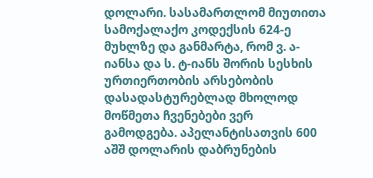დოლარი. სასამართლომ მიუთითა სამოქალაქო კოდექსის 624-ე მუხლზე და განმარტა, რომ ვ. ა-იანსა და ს. ტ-იანს შორის სესხის ურთიერთობის არსებობის დასადასტურებლად მხოლოდ მოწმეთა ჩვენებები ვერ გამოდგება. აპელანტისათვის 600 აშშ დოლარის დაბრუნების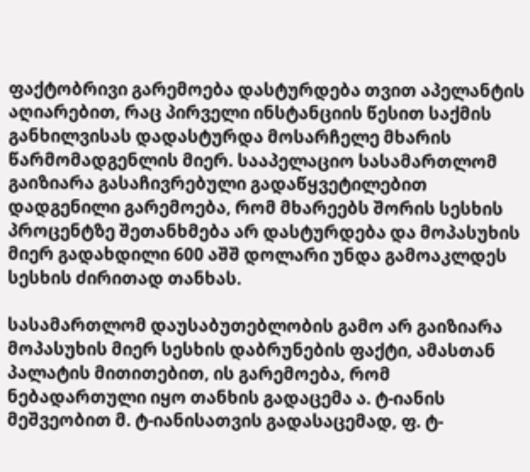ფაქტობრივი გარემოება დასტურდება თვით აპელანტის აღიარებით, რაც პირველი ინსტანციის წესით საქმის განხილვისას დადასტურდა მოსარჩელე მხარის წარმომადგენლის მიერ. სააპელაციო სასამართლომ გაიზიარა გასაჩივრებული გადაწყვეტილებით დადგენილი გარემოება, რომ მხარეებს შორის სესხის პროცენტზე შეთანხმება არ დასტურდება და მოპასუხის მიერ გადახდილი 600 აშშ დოლარი უნდა გამოაკლდეს სესხის ძირითად თანხას.

სასამართლომ დაუსაბუთებლობის გამო არ გაიზიარა მოპასუხის მიერ სესხის დაბრუნების ფაქტი, ამასთან პალატის მითითებით, ის გარემოება, რომ ნებადართული იყო თანხის გადაცემა ა. ტ-იანის მეშვეობით მ. ტ-იანისათვის გადასაცემად, ფ. ტ-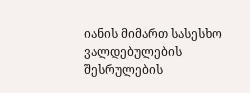იანის მიმართ სასესხო ვალდებულების შესრულების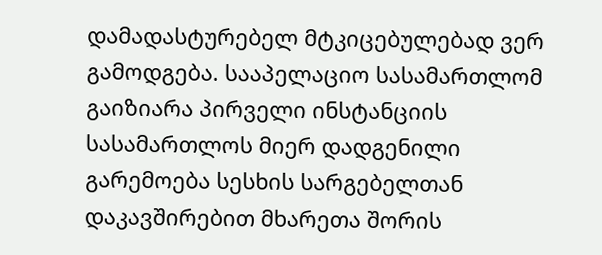დამადასტურებელ მტკიცებულებად ვერ გამოდგება. სააპელაციო სასამართლომ გაიზიარა პირველი ინსტანციის სასამართლოს მიერ დადგენილი გარემოება სესხის სარგებელთან დაკავშირებით მხარეთა შორის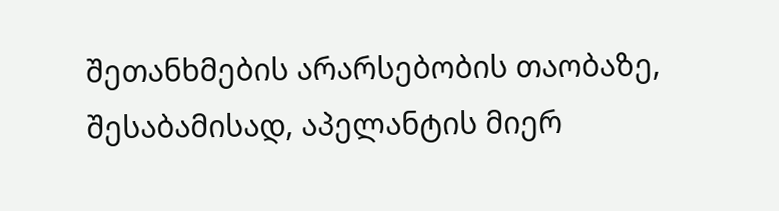შეთანხმების არარსებობის თაობაზე, შესაბამისად, აპელანტის მიერ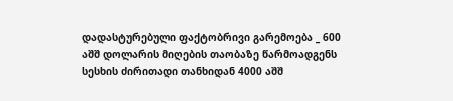დადასტურებული ფაქტობრივი გარემოება _ 600 აშშ დოლარის მიღების თაობაზე წარმოადგენს სესხის ძირითადი თანხიდან 4000 აშშ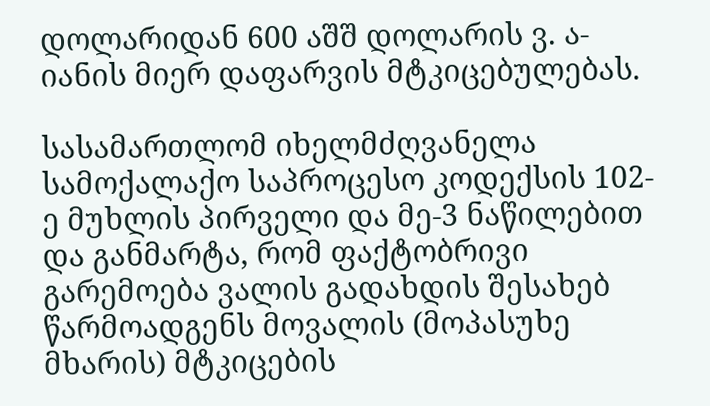დოლარიდან 600 აშშ დოლარის ვ. ა-იანის მიერ დაფარვის მტკიცებულებას.

სასამართლომ იხელმძღვანელა სამოქალაქო საპროცესო კოდექსის 102-ე მუხლის პირველი და მე-3 ნაწილებით და განმარტა, რომ ფაქტობრივი გარემოება ვალის გადახდის შესახებ წარმოადგენს მოვალის (მოპასუხე მხარის) მტკიცების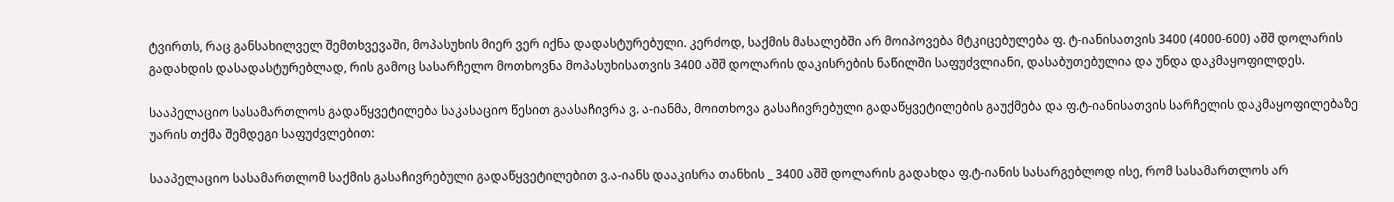ტვირთს, რაც განსახილველ შემთხვევაში, მოპასუხის მიერ ვერ იქნა დადასტურებული. კერძოდ, საქმის მასალებში არ მოიპოვება მტკიცებულება ფ. ტ-იანისათვის 3400 (4000-600) აშშ დოლარის გადახდის დასადასტურებლად, რის გამოც სასარჩელო მოთხოვნა მოპასუხისათვის 3400 აშშ დოლარის დაკისრების ნაწილში საფუძვლიანი, დასაბუთებულია და უნდა დაკმაყოფილდეს.

სააპელაციო სასამართლოს გადაწყვეტილება საკასაციო წესით გაასაჩივრა ვ. ა-იანმა, მოითხოვა გასაჩივრებული გადაწყვეტილების გაუქმება და ფ.ტ-იანისათვის სარჩელის დაკმაყოფილებაზე უარის თქმა შემდეგი საფუძვლებით:

სააპელაციო სასამართლომ საქმის გასაჩივრებული გადაწყვეტილებით ვ.ა-იანს დააკისრა თანხის _ 3400 აშშ დოლარის გადახდა ფ.ტ-იანის სასარგებლოდ ისე, რომ სასამართლოს არ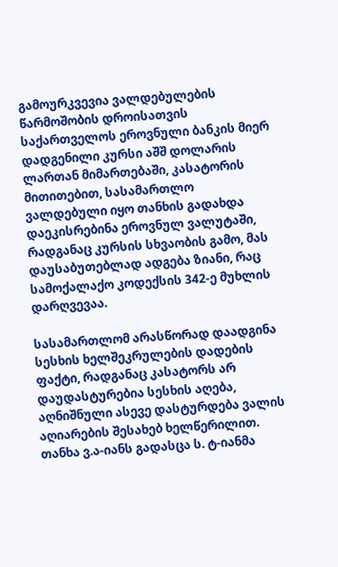გამოურკვევია ვალდებულების წარმოშობის დროისათვის საქართველოს ეროვნული ბანკის მიერ დადგენილი კურსი აშშ დოლარის ლართან მიმართებაში, კასატორის მითითებით, სასამართლო ვალდებული იყო თანხის გადახდა დაეკისრებინა ეროვნულ ვალუტაში, რადგანაც კურსის სხვაობის გამო, მას დაუსაბუთებლად ადგება ზიანი, რაც სამოქალაქო კოდექსის 342-ე მუხლის დარღვევაა.

სასამართლომ არასწორად დაადგინა სესხის ხელშეკრულების დადების ფაქტი, რადგანაც კასატორს არ დაუდასტურებია სესხის აღება, აღნიშნული ასევე დასტურდება ვალის აღიარების შესახებ ხელწერილით. თანხა ვ.ა-იანს გადასცა ს. ტ-იანმა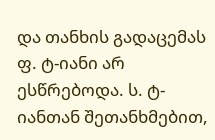და თანხის გადაცემას ფ. ტ-იანი არ ესწრებოდა. ს. ტ-იანთან შეთანხმებით,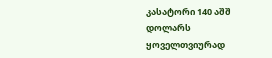კასატორი 140 აშშ დოლარს ყოველთვიურად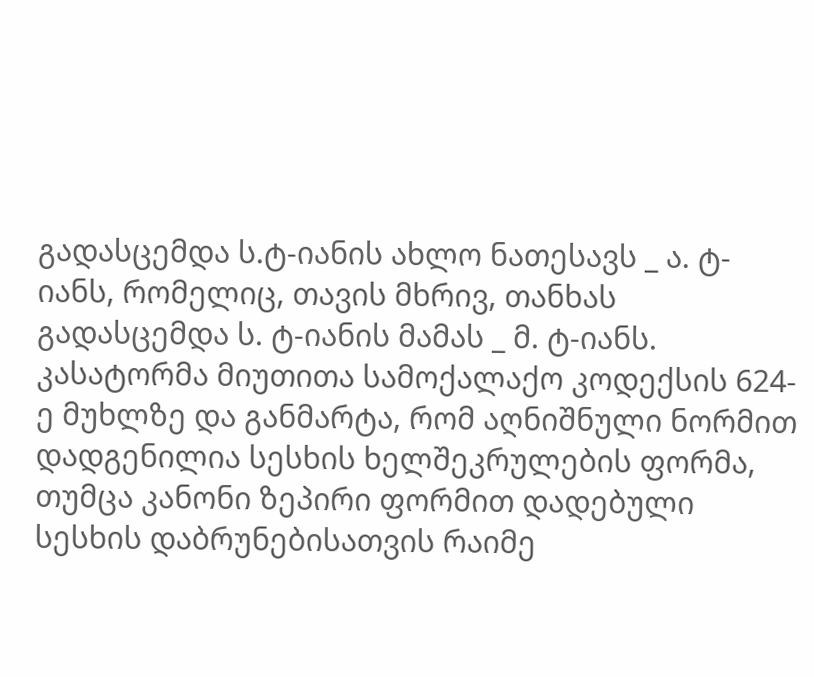გადასცემდა ს.ტ-იანის ახლო ნათესავს _ ა. ტ-იანს, რომელიც, თავის მხრივ, თანხას გადასცემდა ს. ტ-იანის მამას _ მ. ტ-იანს. კასატორმა მიუთითა სამოქალაქო კოდექსის 624-ე მუხლზე და განმარტა, რომ აღნიშნული ნორმით დადგენილია სესხის ხელშეკრულების ფორმა, თუმცა კანონი ზეპირი ფორმით დადებული სესხის დაბრუნებისათვის რაიმე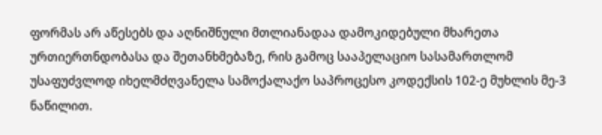ფორმას არ აწესებს და აღნიშნული მთლიანადაა დამოკიდებული მხარეთა ურთიერთნდობასა და შეთანხმებაზე, რის გამოც სააპელაციო სასამართლომ უსაფუძვლოდ იხელმძღვანელა სამოქალაქო საპროცესო კოდექსის 102-ე მუხლის მე-3 ნაწილით.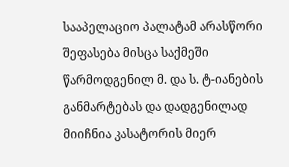სააპელაციო პალატამ არასწორი შეფასება მისცა საქმეში წარმოდგენილ მ. და ს. ტ-იანების განმარტებას და დადგენილად მიიჩნია კასატორის მიერ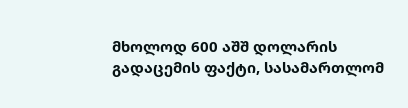მხოლოდ 600 აშშ დოლარის გადაცემის ფაქტი, სასამართლომ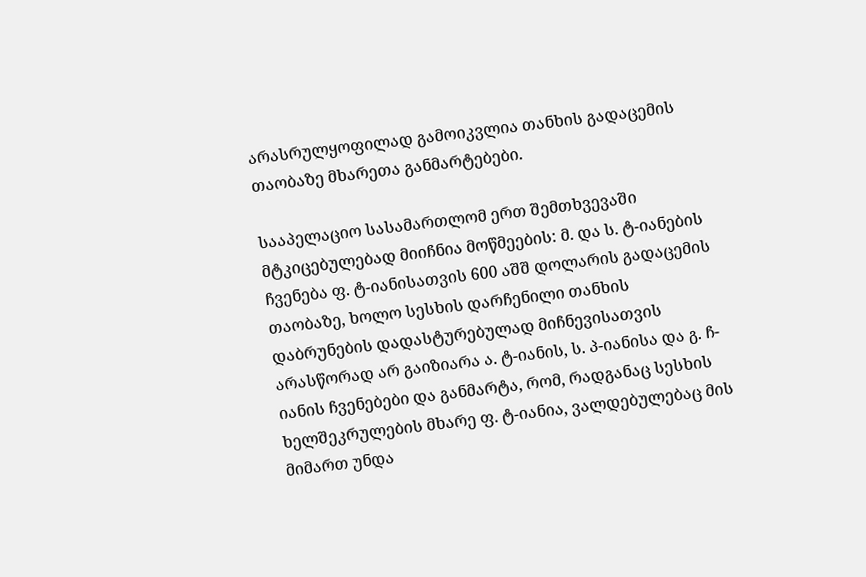არასრულყოფილად გამოიკვლია თანხის გადაცემის თაობაზე მხარეთა განმარტებები.

სააპელაციო სასამართლომ ერთ შემთხვევაში მტკიცებულებად მიიჩნია მოწმეების: მ. და ს. ტ-იანების ჩვენება ფ. ტ-იანისათვის 600 აშშ დოლარის გადაცემის თაობაზე, ხოლო სესხის დარჩენილი თანხის დაბრუნების დადასტურებულად მიჩნევისათვის არასწორად არ გაიზიარა ა. ტ-იანის, ს. პ-იანისა და გ. ჩ-იანის ჩვენებები და განმარტა, რომ, რადგანაც სესხის ხელშეკრულების მხარე ფ. ტ-იანია, ვალდებულებაც მის მიმართ უნდა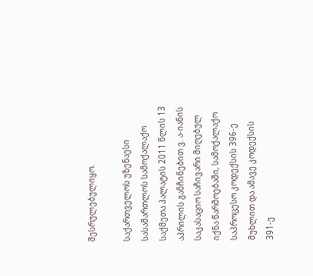შესრულებულიყო.

საქართველოს უზენაესი სასამართლოს სამოქალაქო საქმეთა პალატის 2011 წლის 13 აპრილის განჩინებით ვ. ა-იანის საკასაციო საჩივარი მიღებულ იქნა წარმოებაში, სამოქალაქო საპროცესო კოდექსის 396-ე მუხლით და ამავე კოდექსის 391-ე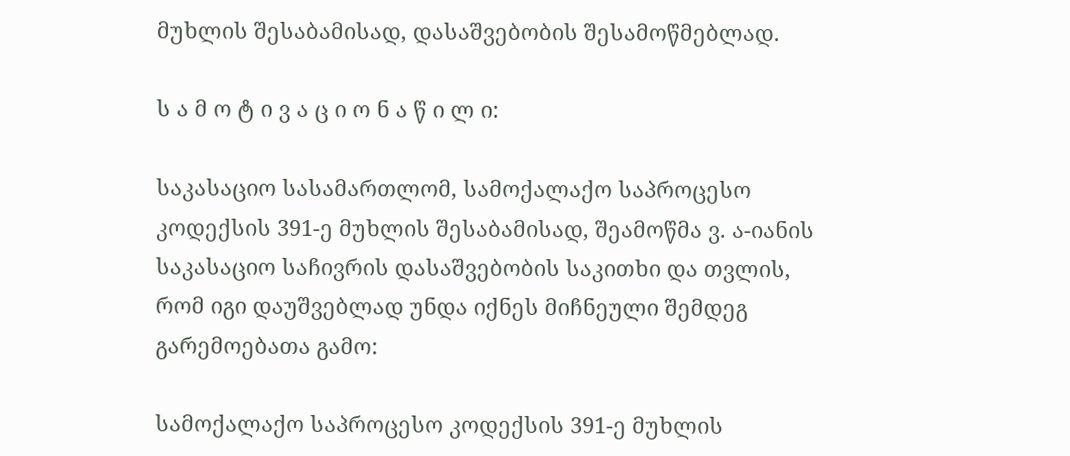მუხლის შესაბამისად, დასაშვებობის შესამოწმებლად.

ს ა მ ო ტ ი ვ ა ც ი ო ნ ა წ ი ლ ი:

საკასაციო სასამართლომ, სამოქალაქო საპროცესო კოდექსის 391-ე მუხლის შესაბამისად, შეამოწმა ვ. ა-იანის საკასაციო საჩივრის დასაშვებობის საკითხი და თვლის, რომ იგი დაუშვებლად უნდა იქნეს მიჩნეული შემდეგ გარემოებათა გამო:

სამოქალაქო საპროცესო კოდექსის 391-ე მუხლის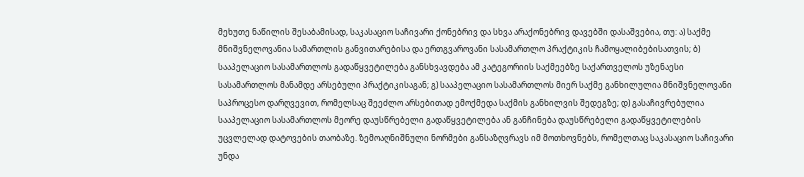მეხუთე ნაწილის შესაბამისად, საკასაციო საჩივარი ქონებრივ და სხვა არაქონებრივ დავებში დასაშვებია, თუ: ა) საქმე მნიშვნელოვანია სამართლის განვითარებისა და ერთგვაროვანი სასამართლო პრაქტიკის ჩამოყალიბებისათვის; ბ) სააპელაციო სასამართლოს გადაწყვეტილება განსხვავდება ამ კატეგორიის საქმეებზე საქართველოს უზენაესი სასამართლოს მანამდე არსებული პრაქტიკისაგან; გ) სააპელაციო სასამართლოს მიერ საქმე განხილულია მნიშვნელოვანი საპროცესო დარღვევით, რომელსაც შეეძლო არსებითად ემოქმედა საქმის განხილვის შედეგზე; დ) გასაჩივრებულია სააპელაციო სასამართლოს მეორე დაუსწრებელი გადაწყვეტილება ან განჩინება დაუსწრებელი გადაწყვეტილების უცვლელად დატოვების თაობაზე. ზემოაღნიშნული ნორმები განსაზღვრავს იმ მოთხოვნებს, რომელთაც საკასაციო საჩივარი უნდა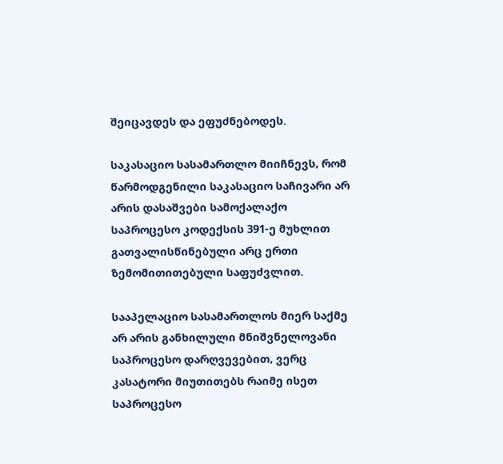შეიცავდეს და ეფუძნებოდეს.

საკასაციო სასამართლო მიიჩნევს, რომ წარმოდგენილი საკასაციო საჩივარი არ არის დასაშვები სამოქალაქო საპროცესო კოდექსის 391-ე მუხლით გათვალისწინებული არც ერთი ზემომითითებული საფუძვლით.

სააპელაციო სასამართლოს მიერ საქმე არ არის განხილული მნიშვნელოვანი საპროცესო დარღვევებით, ვერც კასატორი მიუთითებს რაიმე ისეთ საპროცესო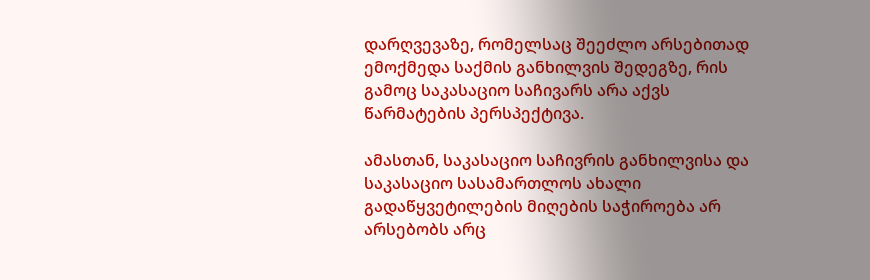დარღვევაზე, რომელსაც შეეძლო არსებითად ემოქმედა საქმის განხილვის შედეგზე, რის გამოც საკასაციო საჩივარს არა აქვს წარმატების პერსპექტივა.

ამასთან, საკასაციო საჩივრის განხილვისა და საკასაციო სასამართლოს ახალი გადაწყვეტილების მიღების საჭიროება არ არსებობს არც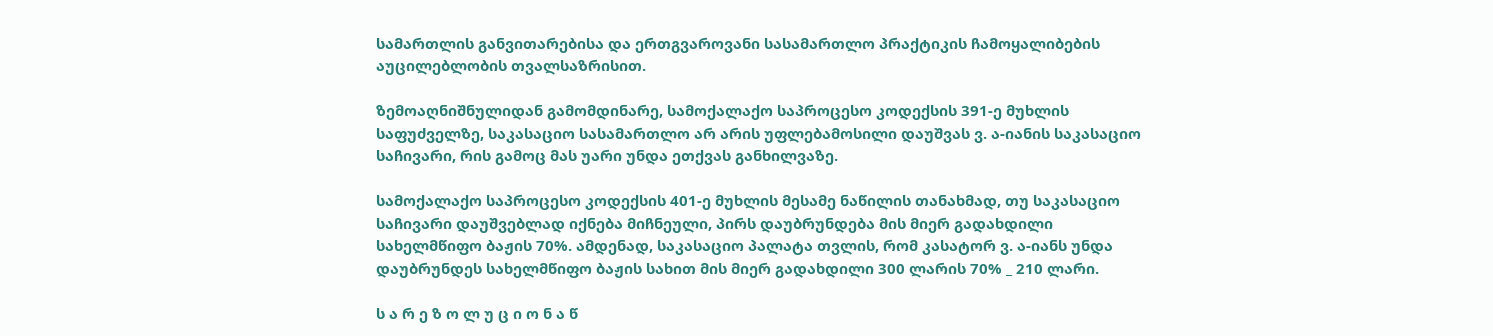სამართლის განვითარებისა და ერთგვაროვანი სასამართლო პრაქტიკის ჩამოყალიბების აუცილებლობის თვალსაზრისით.

ზემოაღნიშნულიდან გამომდინარე, სამოქალაქო საპროცესო კოდექსის 391-ე მუხლის საფუძველზე, საკასაციო სასამართლო არ არის უფლებამოსილი დაუშვას ვ. ა-იანის საკასაციო საჩივარი, რის გამოც მას უარი უნდა ეთქვას განხილვაზე.

სამოქალაქო საპროცესო კოდექსის 401-ე მუხლის მესამე ნაწილის თანახმად, თუ საკასაციო საჩივარი დაუშვებლად იქნება მიჩნეული, პირს დაუბრუნდება მის მიერ გადახდილი სახელმწიფო ბაჟის 70%. ამდენად, საკასაციო პალატა თვლის, რომ კასატორ ვ. ა-იანს უნდა დაუბრუნდეს სახელმწიფო ბაჟის სახით მის მიერ გადახდილი 300 ლარის 70% _ 210 ლარი.

ს ა რ ე ზ ო ლ უ ც ი ო ნ ა წ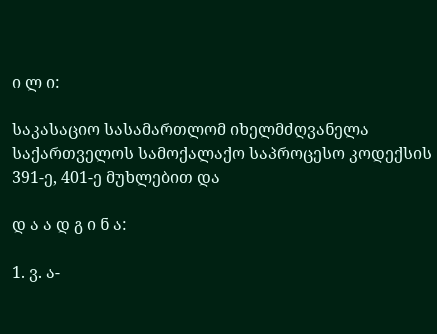ი ლ ი:

საკასაციო სასამართლომ იხელმძღვანელა საქართველოს სამოქალაქო საპროცესო კოდექსის 391-ე, 401-ე მუხლებით და

დ ა ა დ გ ი ნ ა:

1. ვ. ა-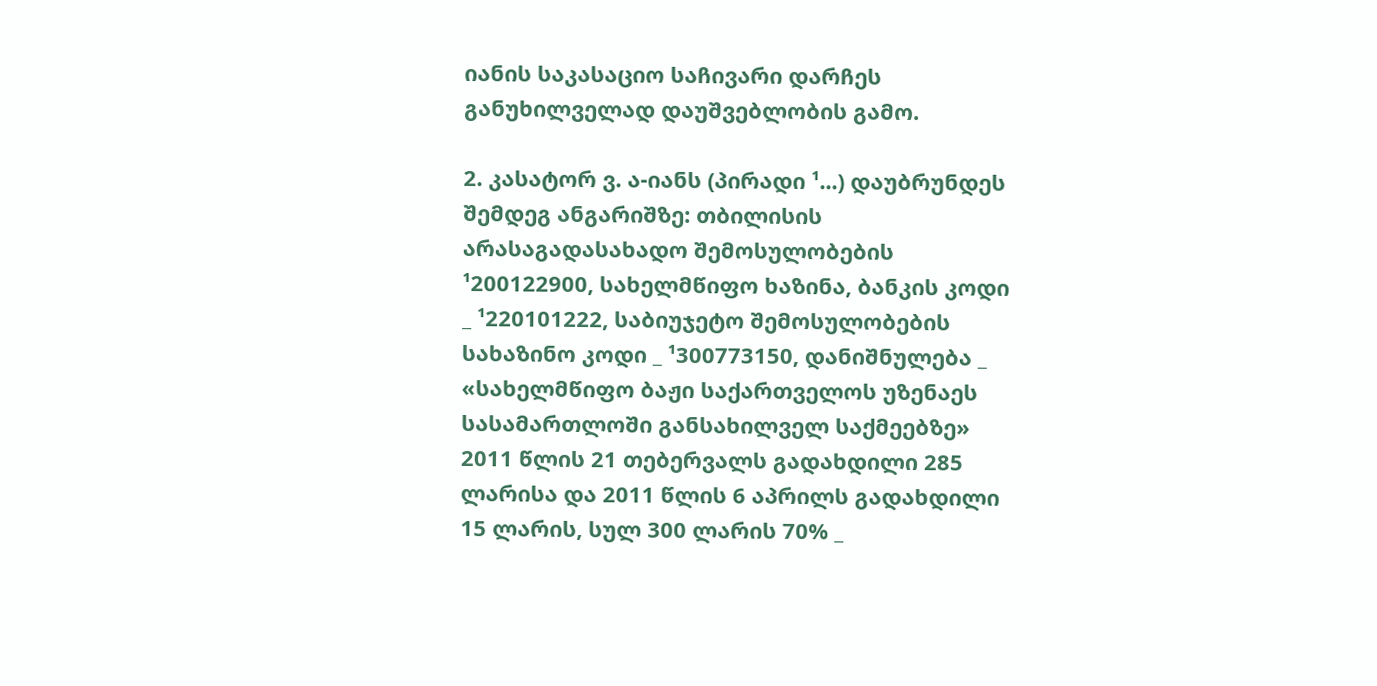იანის საკასაციო საჩივარი დარჩეს განუხილველად დაუშვებლობის გამო.

2. კასატორ ვ. ა-იანს (პირადი ¹...) დაუბრუნდეს შემდეგ ანგარიშზე: თბილისის არასაგადასახადო შემოსულობების ¹200122900, სახელმწიფო ხაზინა, ბანკის კოდი _ ¹220101222, საბიუჯეტო შემოსულობების სახაზინო კოდი _ ¹300773150, დანიშნულება _ «სახელმწიფო ბაჟი საქართველოს უზენაეს სასამართლოში განსახილველ საქმეებზე» 2011 წლის 21 თებერვალს გადახდილი 285 ლარისა და 2011 წლის 6 აპრილს გადახდილი 15 ლარის, სულ 300 ლარის 70% _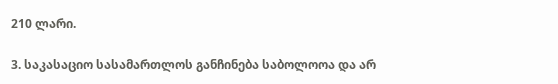210 ლარი.

3. საკასაციო სასამართლოს განჩინება საბოლოოა და არ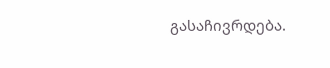გასაჩივრდება.